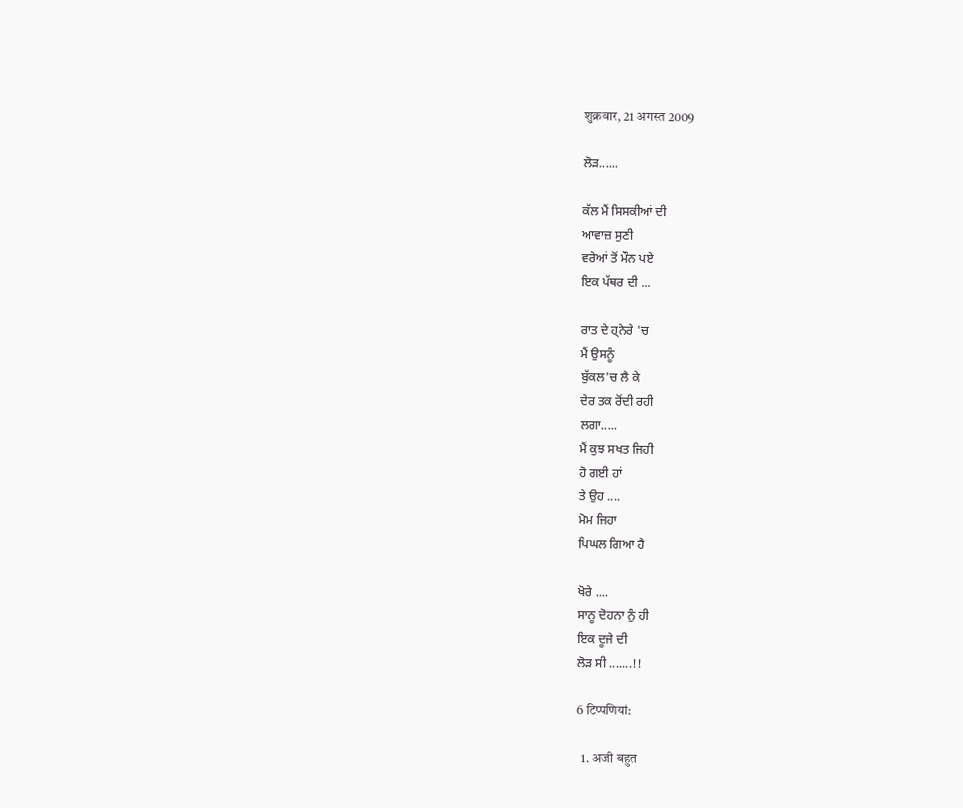शुक्रवार, 21 अगस्त 2009

ਲੋੜ......

ਕੱਲ ਮੈਂ ਸਿਸਕੀਆਂ ਦੀ
ਆਵਾਜ਼ ਸੁਣੀ
ਵਰੇਆਂ ਤੋਂ ਮੌਨ ਪਏ
ਇਕ ਪੱਥਰ ਦੀ ...

ਰਾਤ ਦੇ ਹ੍ਨੇਰੇ 'ਚ
ਮੈਂ ਉਸਨੂੰ
ਬੁੱਕਲ'ਚ ਲੈ ਕੇ
ਦੇਰ ਤਕ ਰੋਂਦੀ ਰਹੀ
ਲਗਾ.....
ਮੈਂ ਕੁਝ ਸਖਤ ਜਿਹੀ
ਹੋ ਗਈ ਹਾਂ
ਤੇ ਉਹ ....
ਮੋਮ ਜਿਹਾ
ਪਿਘਲ ਗਿਆ ਹੈ

ਖੋਰੇ ....
ਸਾਨੂ ਦੋਹਨਾ ਨੁੰ ਹੀ
ਇਕ ਦੂਜੇ ਦੀ
ਲੋੜ ਸੀ .......!!

6 टिप्‍पणियां:

  1. अजी बहुत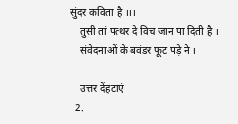सुंदर कविता है ।।।
    तुसी तां पत्थर दे विच जान पा दिती है ।
    संवेदनाओं के बवंडर फूट पड़े ने ।

    उत्तर देंहटाएं
  2.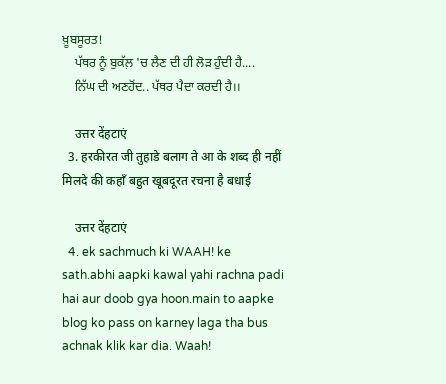ਖ਼ੂਬਸੂਰਤ!
    ਪੱਥਰ ਨੂੰ ਬੁਕੱਲ਼ 'ਚ ਲੈਣ ਦੀ ਹੀ ਲੋੜ ਹੁੰਦੀ ਹੈ....
    ਨਿੱਘ ਦੀ ਅਣਹੋਂਦ.. ਪੱਥਰ ਪੈਦਾ ਕਰਦੀ ਹੈ।।

    उत्तर देंहटाएं
  3. हरकीरत जी तुहाडे बलाग ते आ के शब्द ही नहीं मिलदे की कहाँ बहुत खूबदूरत रचना है बधाई

    उत्तर देंहटाएं
  4. ek sachmuch ki WAAH! ke sath.abhi aapki kawal yahi rachna padi hai aur doob gya hoon.main to aapke blog ko pass on karney laga tha bus achnak klik kar dia. Waah!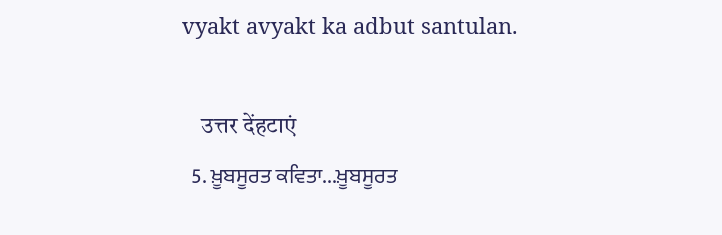vyakt avyakt ka adbut santulan.

    उत्तर देंहटाएं
  5. ਖ਼ੂਬਸੂਰਤ ਕਵਿਤਾ...ਖ਼ੂਬਸੂਰਤ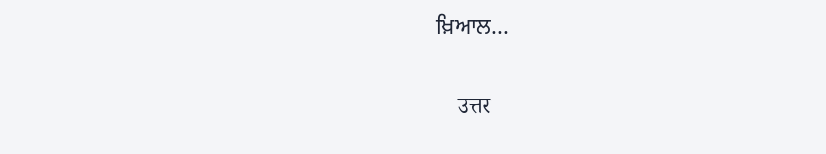ਖ਼ਿਆਲ...

    उत्तर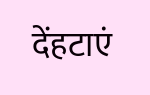देंहटाएं